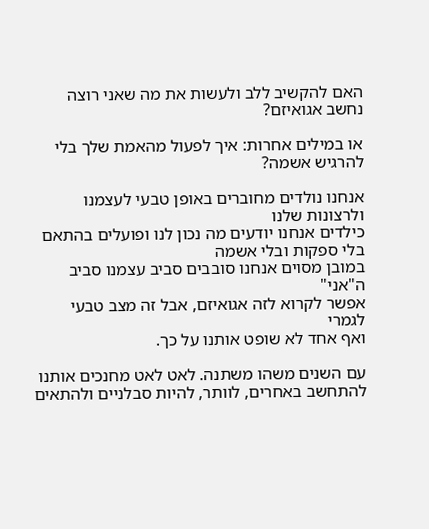האם להקשיב ללב ולעשות את מה שאני רוצה נחשב אגואיזם?

או במילים אחרות: איך לפעול מהאמת שלך בלי להרגיש אשמה?

אנחנו נולדים מחוברים באופן טבעי לעצמנו ולרצונות שלנו
כילדים אנחנו יודעים מה נכון לנו ופועלים בהתאם
בלי ספקות ובלי אשמה
במובן מסוים אנחנו סובבים סביב עצמנו סביב ה"אני"
אפשר לקרוא לזה אגואיזם, אבל זה מצב טבעי לגמרי
ואף אחד לא שופט אותנו על כך.

עם השנים משהו משתנה. לאט לאט מחנכים אותנו
להתחשב באחרים, לוותר, להיות סבלניים ולהתאים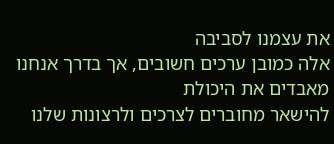את עצמנו לסביבה
אלה כמובן ערכים חשובים, אך בדרך אנחנו מאבדים את היכולת
להישאר מחוברים לצרכים ולרצונות שלנו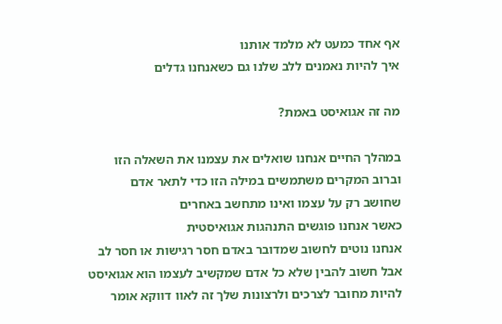אף אחד כמעט לא מלמד אותנו
איך להיות נאמנים ללב שלנו גם כשאנחנו גדלים

מה זה אגואיסט באמת?

במהלך החיים אנחנו שואלים את עצמנו את השאלה הזו
וברוב המקרים משתמשים במילה הזו כדי לתאר אדם
שחושב רק על עצמו ואינו מתחשב באחרים
כאשר אנחנו פוגשים התנהגות אגואיסטית
אנחנו נוטים לחשוב שמדובר באדם חסר רגישות או חסר לב
אבל חשוב להבין שלא כל אדם שמקשיב לעצמו הוא אגואיסט
להיות מחובר לצרכים ולרצונות שלך זה לאוו דווקא אומר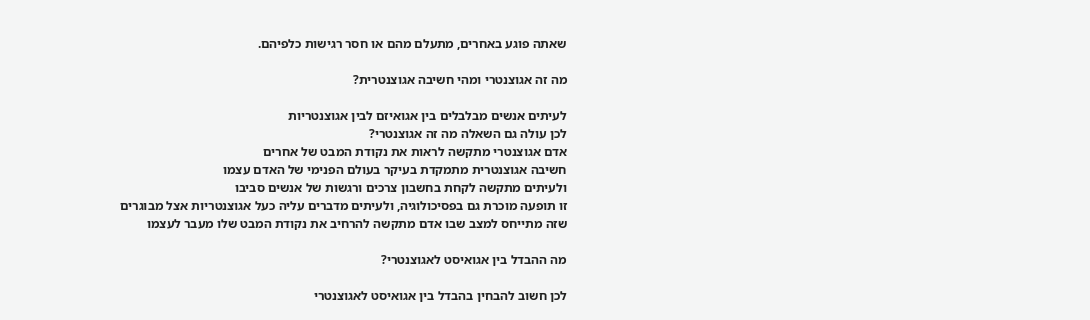שאתה פוגע באחרים, מתעלם מהם או חסר רגישות כלפיהם.

מה זה אגוצנטרי ומהי חשיבה אגוצנטרית?

לעיתים אנשים מבלבלים בין אגואיזם לבין אגוצנטריות
לכן עולה גם השאלה מה זה אגוצנטרי?
אדם אגוצנטרי מתקשה לראות את נקודת המבט של אחרים
חשיבה אגוצנטרית מתמקדת בעיקר בעולם הפנימי של האדם עצמו
ולעיתים מתקשה לקחת בחשבון צרכים ורגשות של אנשים סביבו
זו תופעה מוכרת גם בפסיכולוגיה, ולעיתים מדברים עליה כעל אגוצנטריות אצל מבוגרים
שזה מתייחס למצב שבו אדם מתקשה להרחיב את נקודת המבט שלו מעבר לעצמו

מה ההבדל בין אגואיסט לאגוצנטרי?

לכן חשוב להבחין בהבדל בין אגואיסט לאגוצנטרי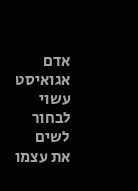אדם אגואיסט עשוי לבחור לשים את עצמו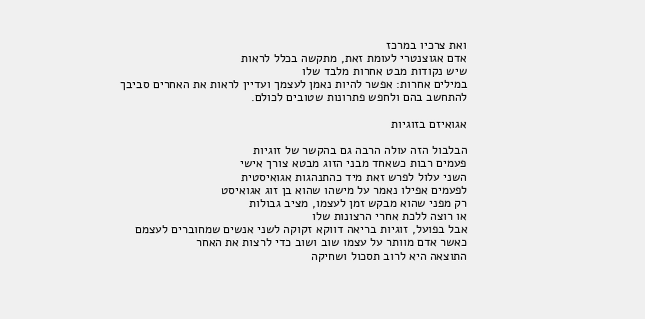ואת צרכיו במרכז
אדם אגוצנטרי לעומת זאת, מתקשה בכלל לראות
שיש נקודות מבט אחרות מלבד שלו
במילים אחרות: אפשר להיות נאמן לעצמך ועדיין לראות את האחרים סביבך
להתחשב בהם ולחפש פתרונות שטובים לכולם.

אגואיזם בזוגיות

הבלבול הזה עולה הרבה גם בהקשר של זוגיות
פעמים רבות כשאחד מבני הזוג מבטא צורך אישי
השני עלול לפרש זאת מיד כהתנהגות אגואיסטית
לפעמים אפילו נאמר על מישהו שהוא בן זוג אגואיסט
רק מפני שהוא מבקש זמן לעצמו, מציב גבולות
או רוצה ללכת אחרי הרצונות שלו
אבל בפועל, זוגיות בריאה דווקא זקוקה לשני אנשים שמחוברים לעצמם
כאשר אדם מוותר על עצמו שוב ושוב כדי לרצות את האחר
התוצאה היא לרוב תסכול ושחיקה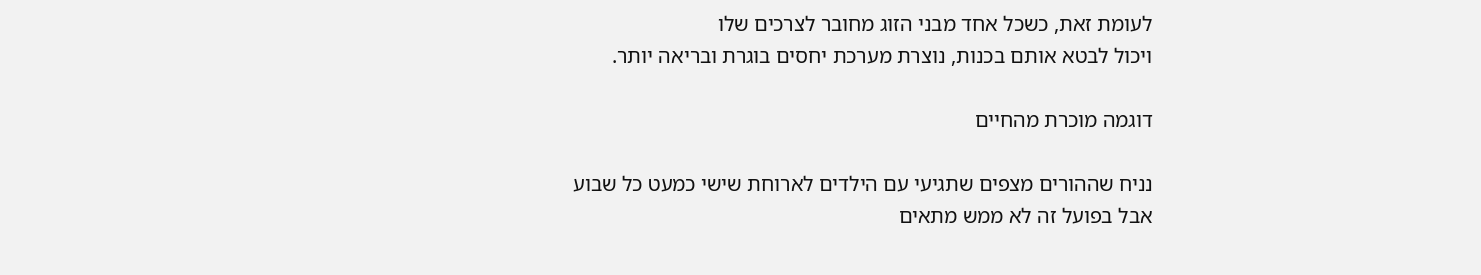לעומת זאת, כשכל אחד מבני הזוג מחובר לצרכים שלו
ויכול לבטא אותם בכנות, נוצרת מערכת יחסים בוגרת ובריאה יותר.

דוגמה מוכרת מהחיים

נניח שההורים מצפים שתגיעי עם הילדים לארוחת שישי כמעט כל שבוע
אבל בפועל זה לא ממש מתאים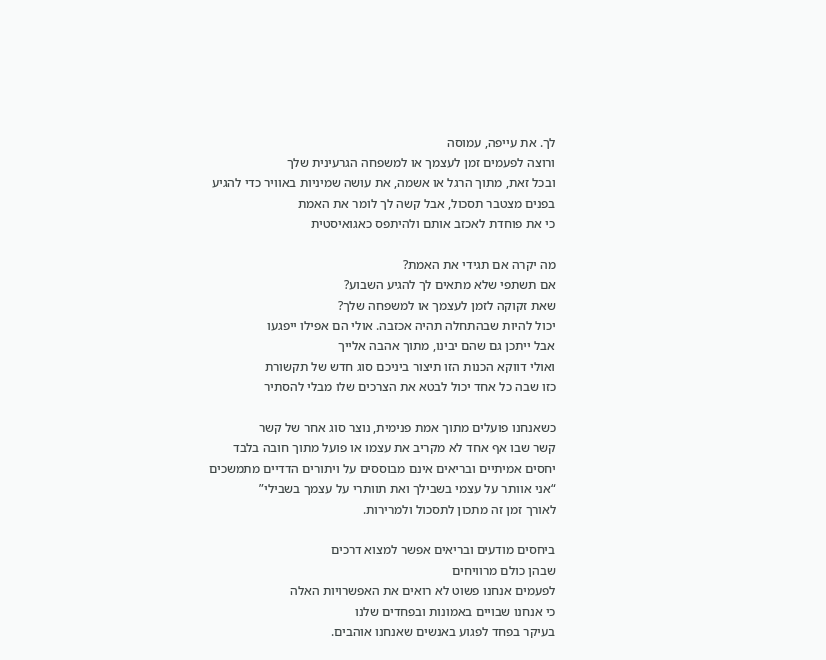לך. את עייפה, עמוסה
ורוצה לפעמים זמן לעצמך או למשפחה הגרעינית שלך
ובכל זאת, מתוך הרגל או אשמה, את עושה שמיניות באוויר כדי להגיע
בפנים מצטבר תסכול, אבל קשה לך לומר את האמת
כי את פוחדת לאכזב אותם ולהיתפס כאגואיסטית

מה יקרה אם תגידי את האמת?
אם תשתפי שלא מתאים לך להגיע השבוע?
שאת זקוקה לזמן לעצמך או למשפחה שלך?
יכול להיות שבהתחלה תהיה אכזבה. אולי הם אפילו ייפגעו
אבל ייתכן גם שהם יבינו, מתוך אהבה אלייך
ואולי דווקא הכנות הזו תיצור ביניכם סוג חדש של תקשורת
כזו שבה כל אחד יכול לבטא את הצרכים שלו מבלי להסתיר

כשאנחנו פועלים מתוך אמת פנימית, נוצר סוג אחר של קשר
קשר שבו אף אחד לא מקריב את עצמו או פועל מתוך חובה בלבד
יחסים אמיתיים ובריאים אינם מבוססים על ויתורים הדדיים מתמשכים
“אני אוותר על עצמי בשבילך ואת תוותרי על עצמך בשבילי”
לאורך זמן זה מתכון לתסכול ולמרירות.

ביחסים מודעים ובריאים אפשר למצוא דרכים
שבהן כולם מרוויחים
לפעמים אנחנו פשוט לא רואים את האפשרויות האלה
כי אנחנו שבויים באמונות ובפחדים שלנו
בעיקר בפחד לפגוע באנשים שאנחנו אוהבים.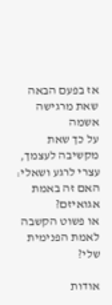אז בפעם הבאה שאת מרגישה אשמה
על כך שאת מקשיבה לעצמך, עצרי לרגע ושאלי:
האם זה באמת אגואיזם?
או פשוט הקשבה לאמת הפנימית שלי?

אודות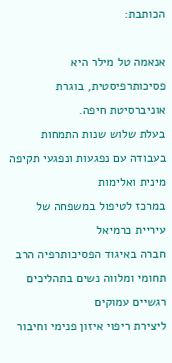הכותבת:

אנאמה טל מילר היא פסיכותרפיסטית, בוגרת אוניברסיטת חיפה.
בעלת שלוש שנות התמחות בעבודה עם נפגעות ונפגעי תקיפה מינית ואלימות
במרכז לטיפול במשפחה של עיריית כרמיאל
חברה באיגוד הפסיכותרפיה הרב תחומי ומלווה נשים בתהליכים רגשיים עמוקים
ליצירת ריפוי איזון פנימי וחיבור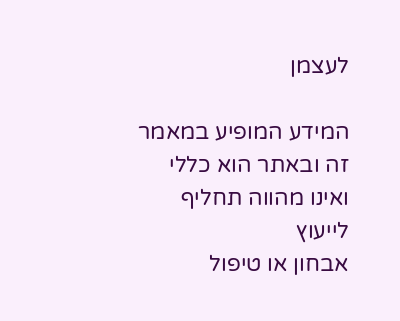לעצמן

המידע המופיע במאמר זה ובאתר הוא כללי ואינו מהווה תחליף לייעוץ
אבחון או טיפול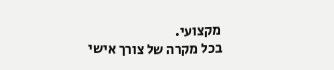מקצועי.
בכל מקרה של צורך אישי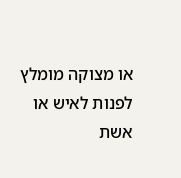או מצוקה מומלץ לפנות לאיש או אשת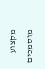מקצוע מוסמכים